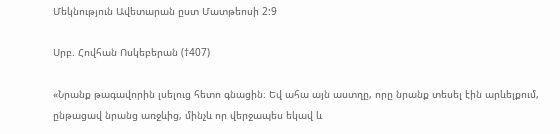Մեկնություն Ավետարան ըստ Մատթեոսի 2:9

Սրբ. Հովհան Ոսկեբերան (†407)

«Նրանք թագավորին լսելուց հետո գնացին։ Եվ ահա այն աստղը, որը նրանք տեսել էին արևելքում, ընթացավ նրանց առջևից, մինչև որ վերջապես եկավ և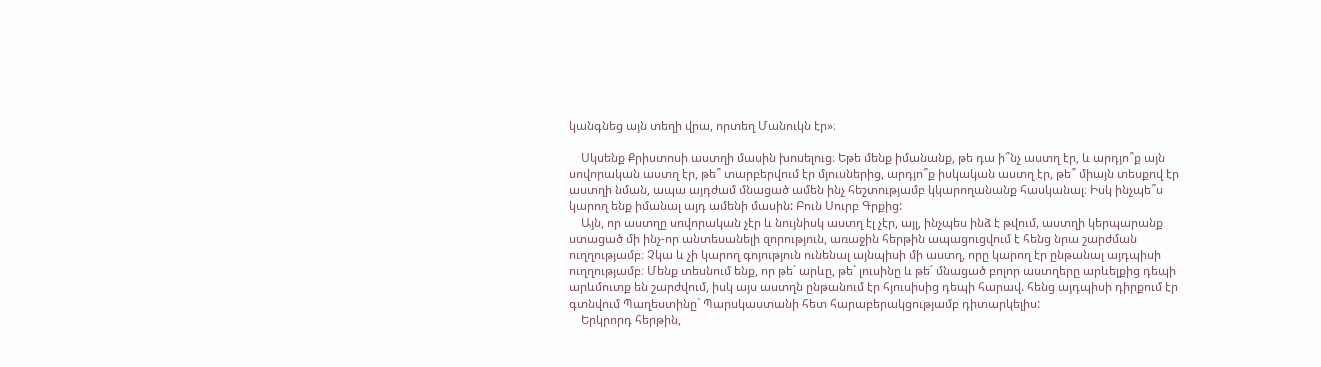կանգնեց այն տեղի վրա, որտեղ Մանուկն էր»։

    Սկսենք Քրիստոսի աստղի մասին խոսելուց։ Եթե մենք իմանանք, թե դա ի՞նչ աստղ էր, և արդյո՞ք այն սովորական աստղ էր, թե՞ տարբերվում էր մյուսներից, արդյո՞ք իսկական աստղ էր, թե՞ միայն տեսքով էր աստղի նման, ապա այդժամ մնացած ամեն ինչ հեշտությամբ կկարողանանք հասկանալ։ Իսկ ինչպե՞ս կարող ենք իմանալ այդ ամենի մասին: Բուն Սուրբ Գրքից:
    Այն, որ աստղը սովորական չէր և նույնիսկ աստղ էլ չէր, այլ, ինչպես ինձ է թվում, աստղի կերպարանք ստացած մի ինչ-որ անտեսանելի զորություն, առաջին հերթին ապացուցվում է հենց նրա շարժման ուղղությամբ։ Չկա և չի կարող գոյություն ունենալ այնպիսի մի աստղ, որը կարող էր ընթանալ այդպիսի ուղղությամբ։ Մենք տեսնում ենք, որ թե´ արևը, թե´ լուսինը և թե´ մնացած բոլոր աստղերը արևելքից դեպի արևմուտք են շարժվում, իսկ այս աստղն ընթանում էր հյուսիսից դեպի հարավ. հենց այդպիսի դիրքում էր գտնվում Պաղեստինը` Պարսկաստանի հետ հարաբերակցությամբ դիտարկելիս:
    Երկրորդ հերթին,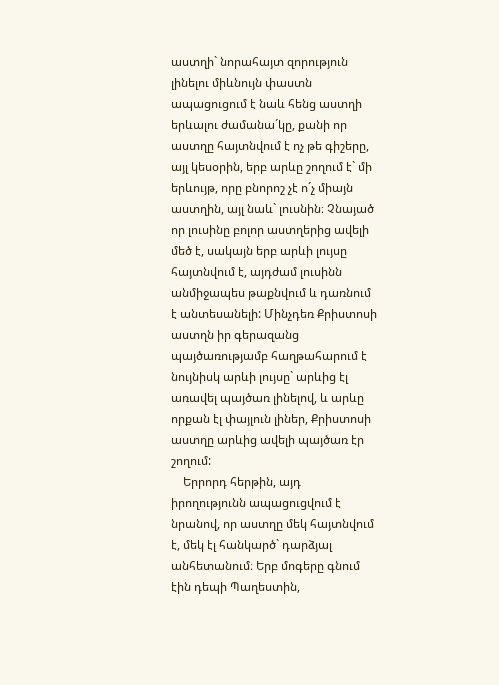աստղի` նորահայտ զորություն լինելու միևնույն փաստն ապացուցում է նաև հենց աստղի երևալու ժամանա´կը, քանի որ աստղը հայտնվում է ոչ թե գիշերը, այլ կեսօրին, երբ արևը շողում է` մի երևույթ, որը բնորոշ չէ ո´չ միայն աստղին, այլ նաև` լուսնին։ Չնայած որ լուսինը բոլոր աստղերից ավելի մեծ է, սակայն երբ արևի լույսը հայտնվում է, այդժամ լուսինն անմիջապես թաքնվում և դառնում է անտեսանելի: Մինչդեռ Քրիստոսի աստղն իր գերազանց պայծառությամբ հաղթահարում է նույնիսկ արևի լույսը` արևից էլ առավել պայծառ լինելով, և արևը որքան էլ փայլուն լիներ, Քրիստոսի աստղը արևից ավելի պայծառ էր շողում:
    Երրորդ հերթին, այդ իրողությունն ապացուցվում է նրանով, որ աստղը մեկ հայտնվում է, մեկ էլ հանկարծ` դարձյալ անհետանում։ Երբ մոգերը գնում էին դեպի Պաղեստին,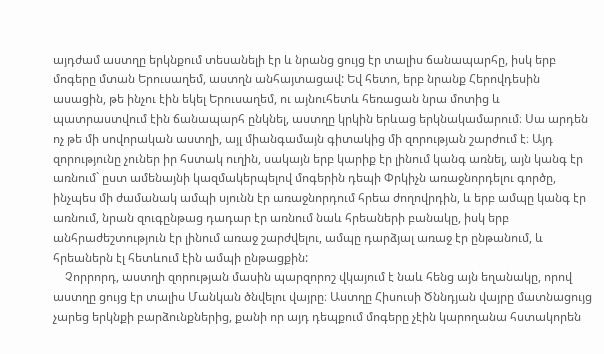այդժամ աստղը երկնքում տեսանելի էր և նրանց ցույց էր տալիս ճանապարհը, իսկ երբ մոգերը մտան Երուսաղեմ, աստղն անհայտացավ: Եվ հետո, երբ նրանք Հերովդեսին ասացին, թե ինչու էին եկել Երուսաղեմ, ու այնուհետև հեռացան նրա մոտից և պատրաստվում էին ճանապարհ ընկնել, աստղը կրկին երևաց երկնակամարում։ Սա արդեն ոչ թե մի սովորական աստղի, այլ միանգամայն գիտակից մի զորության շարժում է։ Այդ զորությունը չուներ իր հստակ ուղին, սակայն երբ կարիք էր լինում կանգ առնել, այն կանգ էր առնում` ըստ ամենայնի կազմակերպելով մոգերին դեպի Փրկիչն առաջնորդելու գործը, ինչպես մի ժամանակ ամպի սյունն էր առաջնորդում հրեա ժողովրդին, և երբ ամպը կանգ էր առնում, նրան զուգընթաց դադար էր առնում նաև հրեաների բանակը, իսկ երբ անհրաժեշտություն էր լինում առաջ շարժվելու, ամպը դարձյալ առաջ էր ընթանում, և հրեաներն էլ հետևում էին ամպի ընթացքին:
    Չորրորդ, աստղի զորության մասին պարզորոշ վկայում է նաև հենց այն եղանակը, որով աստղը ցույց էր տալիս Մանկան ծնվելու վայրը։ Աստղը Հիսուսի Ծննդյան վայրը մատնացույց չարեց երկնքի բարձունքներից, քանի որ այդ դեպքում մոգերը չէին կարողանա հստակորեն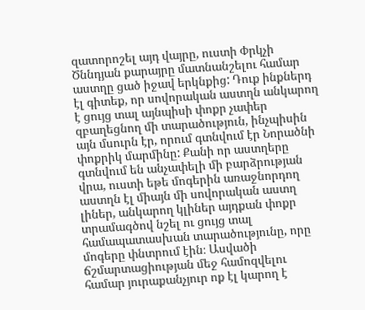զատորոշել այդ վայրը, ուստի Փրկչի Ծննդյան քարայրը մատնանշելու համար աստղը ցած իջավ երկնքից: Դուք ինքներդ էլ գիտեք, որ սովորական աստղն անկարող է ցույց տալ այնպիսի փոքր չափեր զբաղեցնող մի տարածություն, ինչպիսին այն մսուրն էր, որում գտնվում էր Նորածնի փոքրիկ մարմինը: Քանի որ աստղերը գտնվում են անչափելի մի բարձրության վրա, ուստի եթե մոգերին առաջնորդող աստղն էլ միայն մի սովորական աստղ լիներ, անկարող կլիներ այդքան փոքր տրամագծով նշել ու ցույց տալ համապատասխան տարածությունը, որը մոգերը փնտրում էին։ Ասվածի ճշմարտացիության մեջ համոզվելու համար յուրաքանչյուր ոք էլ կարող է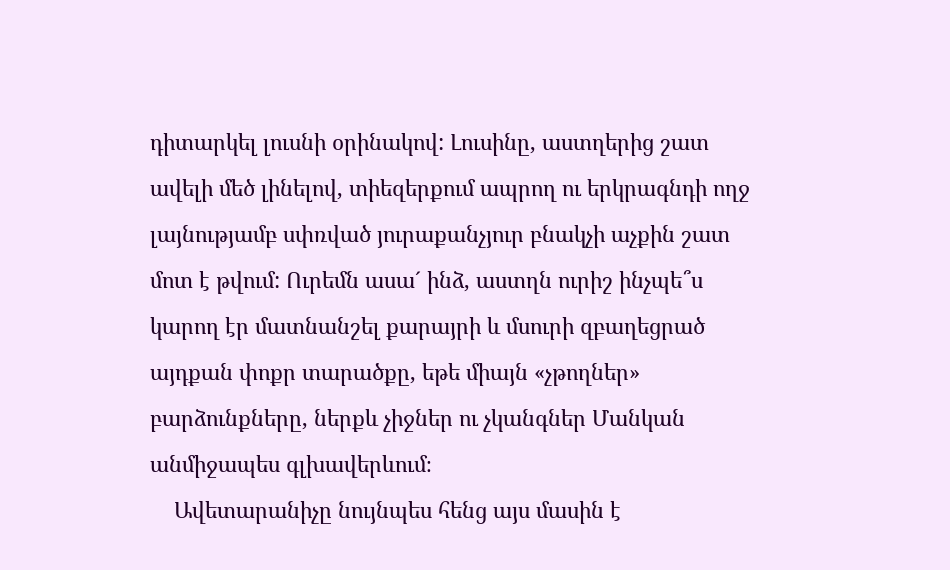դիտարկել լուսնի օրինակով: Լուսինը, աստղերից շատ ավելի մեծ լինելով, տիեզերքում ապրող ու երկրագնդի ողջ լայնությամբ սփռված յուրաքանչյուր բնակչի աչքին շատ մոտ է թվում: Ուրեմն ասա´ ինձ, աստղն ուրիշ ինչպե՞ս կարող էր մատնանշել քարայրի և մսուրի զբաղեցրած այդքան փոքր տարածքը, եթե միայն «չթողներ» բարձունքները, ներքև չիջներ ու չկանգներ Մանկան անմիջապես գլխավերևում։
    Ավետարանիչը նույնպես հենց այս մասին է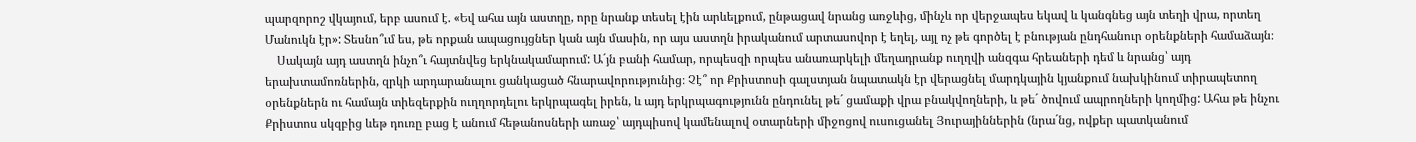պարզորոշ վկայում, երբ ասում է. «Եվ ահա այն աստղը, որը նրանք տեսել էին արևելքում, ընթացավ նրանց առջևից, մինչև որ վերջապես եկավ և կանգնեց այն տեղի վրա, որտեղ Մանուկն էր»: Տեսնո՞ւմ ես, թե որքան ապացույցներ կան այն մասին, որ այս աստղն իրականում արտասովոր է եղել, այլ ոչ թե գործել է բնության ընդհանուր օրենքների համաձայն։
    Սակայն այդ աստղն ինչո՞ւ հայտնվեց երկնակամարում: Ա´յն բանի համար, որպեսզի որպես անառարկելի մեղադրանք ուղղվի անզգա հրեաների դեմ և նրանց՝ այդ երախտամոռներին, զրկի արդարանալու ցանկացած հնարավորությունից։ Չէ՞ որ Քրիստոսի գալստյան նպատակն էր վերացնել մարդկային կյանքում նախկինում տիրապետող օրենքներն ու համայն տիեզերքին ուղղորդելու երկրպագել իրեն, և այդ երկրպագությունն ընդունել թե´ ցամաքի վրա բնակվողների, և թե´ ծովում ապրողների կողմից: Ահա թե ինչու Քրիստոս սկզբից ևեթ դուռը բաց է անում հեթանոսների առաջ՝ այդպիսով կամենալով օտարների միջոցով ուսուցանել Յուրայիններին (նրա´նց, ովքեր պատկանում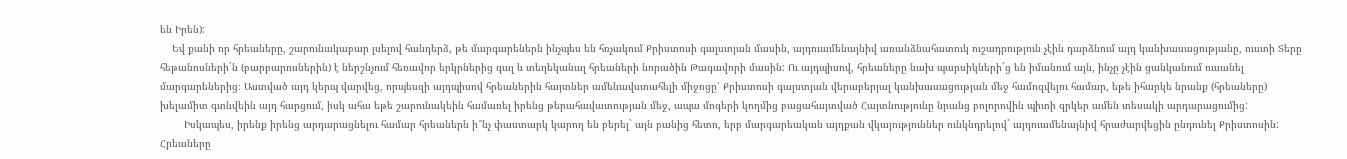են Իրեն):
    Եվ քանի որ հրեաները, շարունակաբար լսելով հանդերձ, թե մարգարեներն ինչպես են հռչակում Քրիստոսի գալստյան մասին, այդուամենայնիվ առանձնահատուկ ուշադրություն չէին դարձնում այդ կանխասացությանը, ուստի Տերը հեթանոսների´ն (բարբարոսներին) է ներշնչում հեռավոր երկրներից գալ և տեղեկանալ հրեաների նորածին Թագավորի մասին: Ու այդպիսով, հրեաները նախ պարսիկների´ց են իմանում այն, ինչը չէին ցանկանում ուսանել մարգարեներից։ Աստված այդ կերպ վարվեց, որպեսզի այդպիսով հրեաներին հայտներ ամենավստահելի միջոցը՝ Քրիստոսի գալստյան վերաբերյալ կանխասացության մեջ համոզվելու համար, եթե իհարկե նրանք (հրեաները) խելամիտ գտնվեին այդ հարցում, իսկ ահա եթե շարունակեին համառել իրենց թերահավատության մեջ, ապա մոգերի կողմից բացահայտված Հայտնությունը նրանց բոլորովին պիտի զրկեր ամեն տեսակի արդարացումից:
        Իսկապես, իրենք իրենց արդարացնելու համար հրեաներն ի՞նչ փաստարկ կարող են բերել` այն բանից հետո, երբ մարգարեական այդքան վկայություններ ունկնդրելով` այդուամենայնիվ հրաժարվեցին ընդունել Քրիստոսին: Հրեաները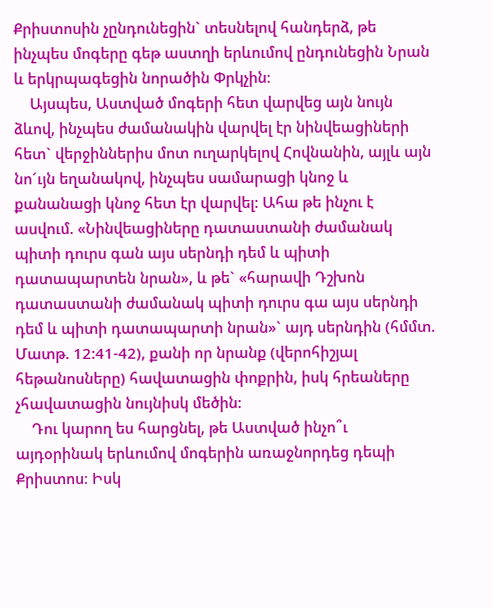Քրիստոսին չընդունեցին` տեսնելով հանդերձ, թե ինչպես մոգերը գեթ աստղի երևումով ընդունեցին Նրան և երկրպագեցին նորածին Փրկչին։
    Այսպես, Աստված մոգերի հետ վարվեց այն նույն ձևով, ինչպես ժամանակին վարվել էր նինվեացիների հետ` վերջիններիս մոտ ուղարկելով Հովնանին, այլև այն նո´ւյն եղանակով, ինչպես սամարացի կնոջ և քանանացի կնոջ հետ էր վարվել: Ահա թե ինչու է ասվում. «Նինվեացիները դատաստանի ժամանակ պիտի դուրս գան այս սերնդի դեմ և պիտի դատապարտեն նրան», և թե` «հարավի Դշխոն դատաստանի ժամանակ պիտի դուրս գա այս սերնդի դեմ և պիտի դատապարտի նրան»` այդ սերնդին (հմմտ. Մատթ. 12:41-42), քանի որ նրանք (վերոհիշյալ հեթանոսները) հավատացին փոքրին, իսկ հրեաները չհավատացին նույնիսկ մեծին:
    Դու կարող ես հարցնել, թե Աստված ինչո՞ւ այդօրինակ երևումով մոգերին առաջնորդեց դեպի Քրիստոս։ Իսկ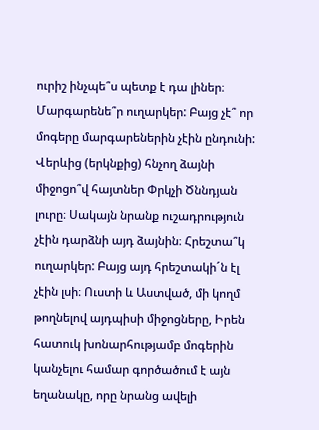ուրիշ ինչպե՞ս պետք է դա լիներ։ Մարգարենե՞ր ուղարկեր: Բայց չէ՞ որ մոգերը մարգարեներին չէին ընդունի: Վերևից (երկնքից) հնչող ձայնի միջոցո՞վ հայտներ Փրկչի Ծննդյան լուրը։ Սակայն նրանք ուշադրություն չէին դարձնի այդ ձայնին։ Հրեշտա՞կ ուղարկեր: Բայց այդ հրեշտակի´ն էլ չէին լսի։ Ուստի և Աստված, մի կողմ թողնելով այդպիսի միջոցները, Իրեն հատուկ խոնարհությամբ մոգերին կանչելու համար գործածում է այն եղանակը, որը նրանց ավելի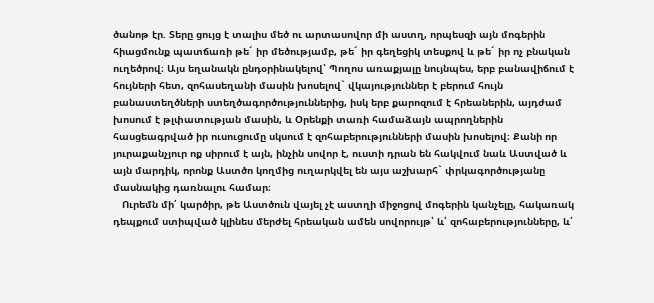ծանոթ էր. Տերը ցույց է տալիս մեծ ու արտասովոր մի աստղ, որպեսզի այն մոգերին հիացմունք պատճառի թե´ իր մեծությամբ, թե´ իր գեղեցիկ տեսքով և թե´ իր ոչ բնական ուղեծրով։ Այս եղանակն ընդօրինակելով՝ Պողոս առաքյալը նույնպես, երբ բանավիճում է հույների հետ, զոհասեղանի մասին խոսելով` վկայություններ է բերում հույն բանաստեղծների ստեղծագործություններից, իսկ երբ քարոզում է հրեաներին, այդժամ խոսում է թլփատության մասին, և Օրենքի տառի համաձայն ապրողներին հասցեագրված իր ուսուցումը սկսում է զոհաբերությունների մասին խոսելով։ Քանի որ յուրաքանչյուր ոք սիրում է այն, ինչին սովոր է, ուստի դրան են հակվում նաև Աստված և այն մարդիկ, որոնք Աստծո կողմից ուղարկվել են այս աշխարհ` փրկագործությանը մասնակից դառնալու համար։
   Ուրեմն մի՛ կարծիր, թե Աստծուն վայել չէ աստղի միջոցով մոգերին կանչելը, հակառակ դեպքում ստիպված կլինես մերժել հրեական ամեն սովորույթ՝ և՛ զոհաբերությունները, և՛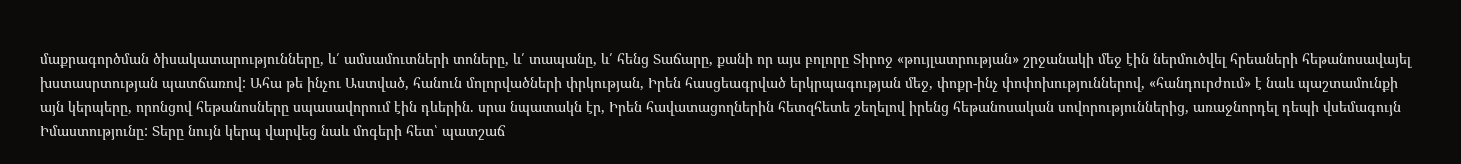մաքրագործման ծիսակատարությունները, և՛ ամսամուտների տոները, և՛ տապանը, և՛ հենց Տաճարը, քանի որ այս բոլորը Տիրոջ «թույլատրության» շրջանակի մեջ էին ներմուծվել հրեաների հեթանոսավայել խստասրտության պատճառով: Ահա թե ինչու Աստված, հանուն մոլորվածների փրկության, Իրեն հասցեագրված երկրպագության մեջ, փոքր-ինչ փոփոխություններով, «հանդուրժում» է նաև պաշտամունքի այն կերպերը, որոնցով հեթանոսները սպասավորում էին դևերին. սրա նպատակն էր, Իրեն հավատացողներին հետզհետե շեղելով իրենց հեթանոսական սովորություններից, առաջնորդել դեպի վսեմագույն Իմաստությունը: Տերը նույն կերպ վարվեց նաև մոգերի հետ՝ պատշաճ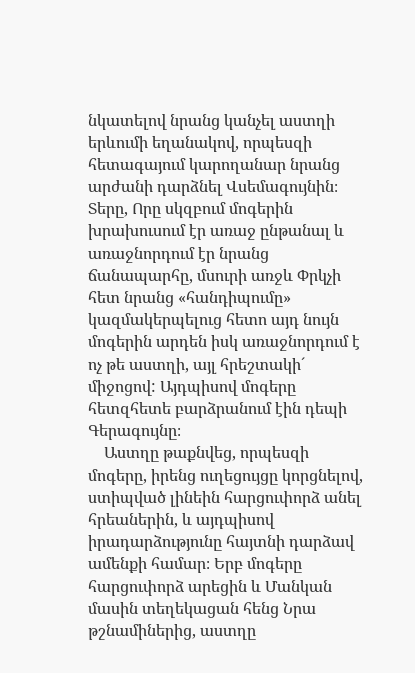նկատելով նրանց կանչել աստղի երևումի եղանակով, որպեսզի հետագայում կարողանար նրանց արժանի դարձնել Վսեմագույնին։ Տերը, Որը սկզբում մոգերին խրախուսում էր առաջ ընթանալ և առաջնորդում էր նրանց ճանապարհը, մսուրի առջև Փրկչի հետ նրանց «հանդիպումը» կազմակերպելուց հետո այդ նույն մոգերին արդեն իսկ առաջնորդում է ոչ թե աստղի, այլ հրեշտակի´ միջոցով: Այդպիսով մոգերը հետզհետե բարձրանում էին դեպի Գերագույնը։
    Աստղը թաքնվեց, որպեսզի մոգերը, իրենց ուղեցույցը կորցնելով, ստիպված լինեին հարցուփորձ անել հրեաներին, և այդպիսով իրադարձությունը հայտնի դարձավ ամենքի համար։ Երբ մոգերը հարցուփորձ արեցին և Մանկան մասին տեղեկացան հենց Նրա թշնամիներից, աստղը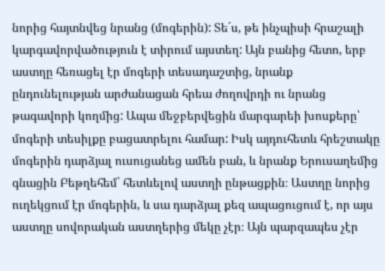նորից հայտնվեց նրանց (մոգերին): Տե´ս, թե ինչպիսի հրաշալի կարգավորվածություն է տիրում այստեղ: Այն բանից հետո, երբ աստղը հեռացել էր մոգերի տեսադաշտից, նրանք ընդունելության արժանացան հրեա ժողովրդի ու նրանց թագավորի կողմից: Ապա մեջբերվեցին մարգարեի խոսքերը՝ մոգերի տեսիլքը բացատրելու համար: Իսկ այդուհետև հրեշտակը մոգերին դարձյալ ուսուցանեց ամեն բան, և նրանք Երուսաղեմից գնացին Բեթղեհեմ` հետևելով աստղի ընթացքին։ Աստղը նորից ուղեկցում էր մոգերին, և սա դարձյալ քեզ ապացուցում է, որ այս աստղը սովորական աստղերից մեկը չէր։ Այն պարզապես չէր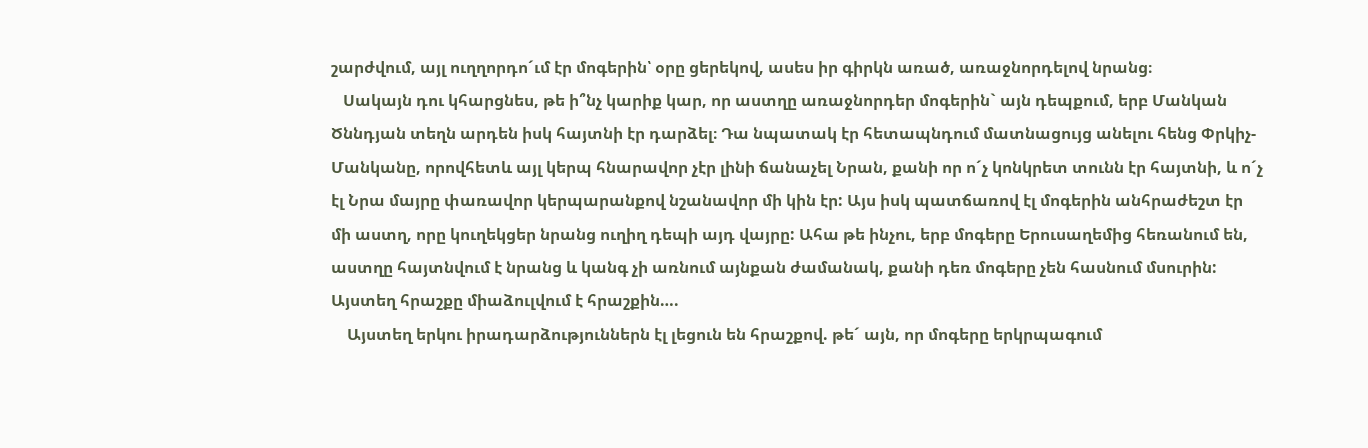շարժվում, այլ ուղղորդո´ւմ էր մոգերին՝ օրը ցերեկով, ասես իր գիրկն առած, առաջնորդելով նրանց։
   Սակայն դու կհարցնես, թե ի՞նչ կարիք կար, որ աստղը առաջնորդեր մոգերին` այն դեպքում, երբ Մանկան Ծննդյան տեղն արդեն իսկ հայտնի էր դարձել։ Դա նպատակ էր հետապնդում մատնացույց անելու հենց Փրկիչ-Մանկանը, որովհետև այլ կերպ հնարավոր չէր լինի ճանաչել Նրան, քանի որ ո´չ կոնկրետ տունն էր հայտնի, և ո´չ էլ Նրա մայրը փառավոր կերպարանքով նշանավոր մի կին էր: Այս իսկ պատճառով էլ մոգերին անհրաժեշտ էր մի աստղ, որը կուղեկցեր նրանց ուղիղ դեպի այդ վայրը: Ահա թե ինչու, երբ մոգերը Երուսաղեմից հեռանում են, աստղը հայտնվում է նրանց և կանգ չի առնում այնքան ժամանակ, քանի դեռ մոգերը չեն հասնում մսուրին: Այստեղ հրաշքը միաձուլվում է հրաշքին….
    Այստեղ երկու իրադարձություններն էլ լեցուն են հրաշքով. թե´ այն, որ մոգերը երկրպագում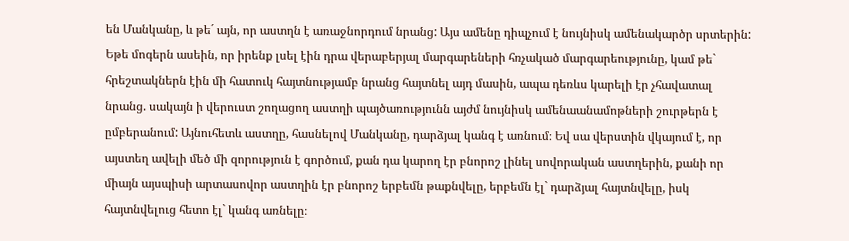են Մանկանը, և թե´ այն, որ աստղն է առաջնորդում նրանց: Այս ամենը դիպչում է նույնիսկ ամենակարծր սրտերին: Եթե մոգերն ասեին, որ իրենք լսել էին դրա վերաբերյալ մարգարեների հռչակած մարգարեությունը, կամ թե` հրեշտակներն էին մի հատուկ հայտնությամբ նրանց հայտնել այդ մասին, ապա դեռևս կարելի էր չհավատալ նրանց. սակայն ի վերուստ շողացող աստղի պայծառությունն այժմ նույնիսկ ամենաանամոթների շուրթերն է ըմբերանում: Այնուհետև աստղը, հասնելով Մանկանը, դարձյալ կանգ է առնում։ Եվ սա վերստին վկայում է, որ այստեղ ավելի մեծ մի զորություն է գործում, քան դա կարող էր բնորոշ լինել սովորական աստղերին, քանի որ միայն այսպիսի արտասովոր աստղին էր բնորոշ երբեմն թաքնվելը, երբեմն էլ` դարձյալ հայտնվելը, իսկ հայտնվելուց հետո էլ` կանգ առնելը։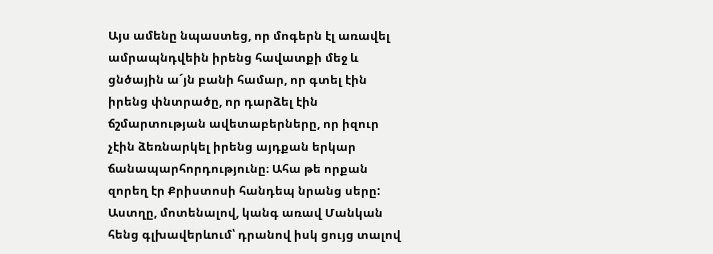Այս ամենը նպաստեց, որ մոգերն էլ առավել ամրապնդվեին իրենց հավատքի մեջ և ցնծային ա´յն բանի համար, որ գտել էին իրենց փնտրածը, որ դարձել էին ճշմարտության ավետաբերները, որ իզուր չէին ձեռնարկել իրենց այդքան երկար ճանապարհորդությունը։ Ահա թե որքան զորեղ էր Քրիստոսի հանդեպ նրանց սերը: Աստղը, մոտենալով, կանգ առավ Մանկան հենց գլխավերևում՝ դրանով իսկ ցույց տալով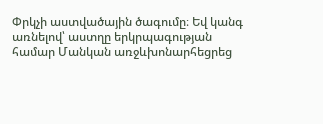Փրկչի աստվածային ծագումը։ Եվ կանգ առնելով՝ աստղը երկրպագության համար Մանկան առջևխոնարհեցրեց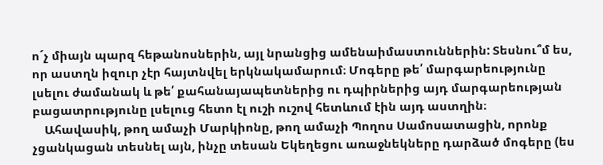ո´չ միայն պարզ հեթանոսներին, այլ նրանցից ամենաիմաստուններին: Տեսնու՞մ ես, որ աստղն իզուր չէր հայտնվել երկնակամարում։ Մոգերը թե՛ մարգարեությունը լսելու ժամանակ և թե՛ քահանայապետներից ու դպիրներից այդ մարգարեության բացատրությունը լսելուց հետո էլ ուշի ուշով հետևում էին այդ աստղին։
    Ահավասիկ, թող ամաչի Մարկիոնը, թող ամաչի Պողոս Սամոսատացին, որոնք չցանկացան տեսնել այն, ինչը տեսան Եկեղեցու առաջնեկները դարձած մոգերը (ես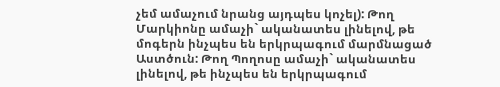չեմ ամաչում նրանց այդպես կոչել): Թող Մարկիոնը ամաչի` ականատես լինելով, թե մոգերն ինչպես են երկրպագում մարմնացած Աստծուն: Թող Պողոսը ամաչի` ականատես լինելով, թե ինչպես են երկրպագում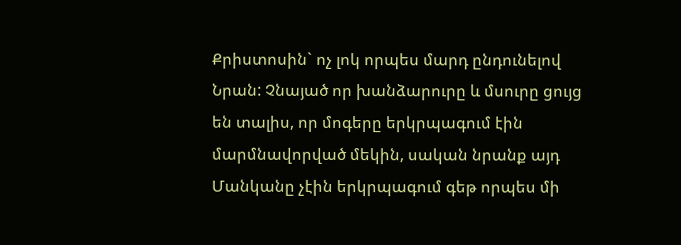Քրիստոսին` ոչ լոկ որպես մարդ ընդունելով Նրան: Չնայած որ խանձարուրը և մսուրը ցույց են տալիս, որ մոգերը երկրպագում էին մարմնավորված մեկին, սական նրանք այդ Մանկանը չէին երկրպագում գեթ որպես մի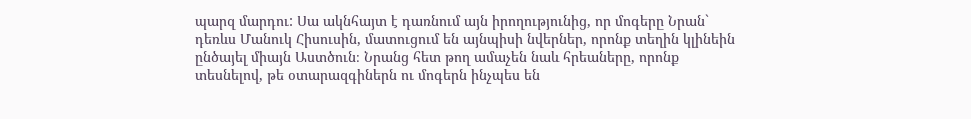պարզ մարդու: Սա ակնհայտ է դառնում այն իրողությունից, որ մոգերը Նրան` դեռևս Մանուկ Հիսուսին, մատուցում են այնպիսի նվերներ, որոնք տեղին կլինեին ընծայել միայն Աստծուն։ Նրանց հետ թող ամաչեն նաև հրեաները, որոնք տեսնելով, թե օտարազգիներն ու մոգերն ինչպես են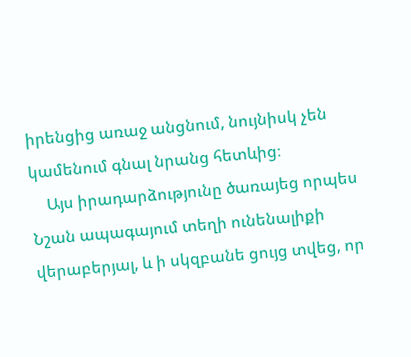իրենցից առաջ անցնում, նույնիսկ չեն կամենում գնալ նրանց հետևից։
    Այս իրադարձությունը ծառայեց որպես Նշան ապագայում տեղի ունենալիքի վերաբերյալ, և ի սկզբանե ցույց տվեց, որ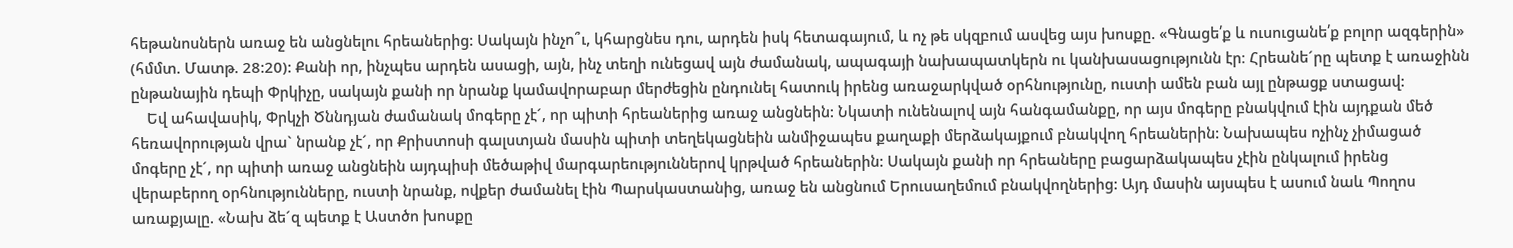հեթանոսներն առաջ են անցնելու հրեաներից: Սակայն ինչո՞ւ, կհարցնես դու, արդեն իսկ հետագայում, և ոչ թե սկզբում ասվեց այս խոսքը. «Գնացե՛ք և ուսուցանե՛ք բոլոր ազգերին» (հմմտ. Մատթ. 28:20): Քանի որ, ինչպես արդեն ասացի, այն, ինչ տեղի ունեցավ այն ժամանակ, ապագայի նախապատկերն ու կանխասացությունն էր։ Հրեանե´րը պետք է առաջինն ընթանային դեպի Փրկիչը, սակայն քանի որ նրանք կամավորաբար մերժեցին ընդունել հատուկ իրենց առաջարկված օրհնությունը, ուստի ամեն բան այլ ընթացք ստացավ:
    Եվ ահավասիկ, Փրկչի Ծննդյան ժամանակ մոգերը չէ´, որ պիտի հրեաներից առաջ անցնեին: Նկատի ունենալով այն հանգամանքը, որ այս մոգերը բնակվում էին այդքան մեծ հեռավորության վրա` նրանք չէ´, որ Քրիստոսի գալստյան մասին պիտի տեղեկացնեին անմիջապես քաղաքի մերձակայքում բնակվող հրեաներին: Նախապես ոչինչ չիմացած մոգերը չէ´, որ պիտի առաջ անցնեին այդպիսի մեծաթիվ մարգարեություններով կրթված հրեաներին: Սակայն քանի որ հրեաները բացարձակապես չէին ընկալում իրենց վերաբերող օրհնությունները, ուստի նրանք, ովքեր ժամանել էին Պարսկաստանից, առաջ են անցնում Երուսաղեմում բնակվողներից: Այդ մասին այսպես է ասում նաև Պողոս առաքյալը. «Նախ ձե´զ պետք է Աստծո խոսքը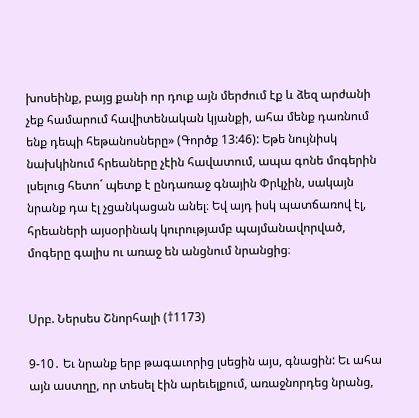խոսեինք, բայց քանի որ դուք այն մերժում էք և ձեզ արժանի չեք համարում հավիտենական կյանքի, ահա մենք դառնում ենք դեպի հեթանոսները» (Գործք 13:46): Եթե նույնիսկ նախկինում հրեաները չէին հավատում, ապա գոնե մոգերին լսելուց հետո´ պետք է ընդառաջ գնային Փրկչին, սակայն նրանք դա էլ չցանկացան անել։ Եվ այդ իսկ պատճառով էլ, հրեաների այսօրինակ կուրությամբ պայմանավորված, մոգերը գալիս ու առաջ են անցնում նրանցից։


Սրբ. Ներսես Շնորհալի (†1173)

9-10․ Եւ նրանք երբ թագաւորից լսեցին այս, գնացին: Եւ ահա այն աստղը, որ տեսել էին արեւելքում, առաջնորդեց նրանց,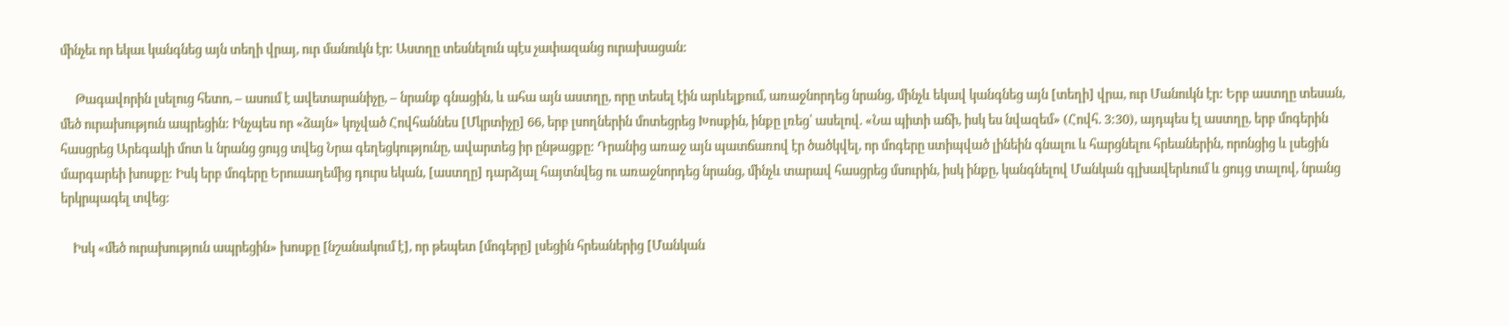մինչեւ որ եկաւ կանգնեց այն տեղի վրայ, ուր մանուկն էր: Աստղը տեսնելուն պէս չափազանց ուրախացան:

     Թագավորին լսելուց հետո, – ասում է ավետարանիչը, – նրանք գնացին, և ահա այն աստղը, որը տեսել էին արևելքում, առաջնորդեց նրանց, մինչև եկավ կանգնեց այն [տեղի] վրա, ուր Մանուկն էր: Երբ աստղը տեսան, մեծ ուրախություն ապրեցին: Ինչպես որ «ձայն» կոչված Հովհաննես [Մկրտիչը] 66, երբ լսողներին մոտեցրեց Խոսքին, ինքը լռեց՝ ասելով. «Նա պիտի աճի, իսկ ես նվազեմ» (Հովհ. 3:30), այդպես էլ աստղը, երբ մոգերին հասցրեց Արեգակի մոտ և նրանց ցույց տվեց Նրա գեղեցկությունը, ավարտեց իր ընթացքը: Դրանից առաջ այն պատճառով էր ծածկվել, որ մոգերը ստիպված լինեին գնալու և հարցնելու հրեաներին, որոնցից և լսեցին մարգարեի խոսքը: Իսկ երբ մոգերը Երուսաղեմից դուրս եկան, [աստղը] դարձյալ հայտնվեց ու առաջնորդեց նրանց, մինչև տարավ հասցրեց մսուրին, իսկ ինքը, կանգնելով Մանկան գլխավերևում և ցույց տալով, նրանց երկրպագել տվեց:

    Իսկ «մեծ ուրախություն ապրեցին» խոսքը [նշանակում է], որ թեպետ [մոգերը] լսեցին հրեաներից [Մանկան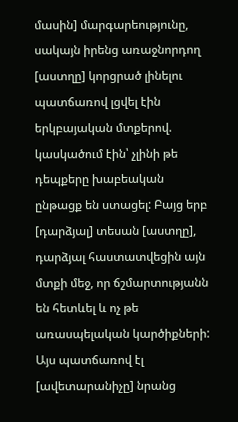մասին] մարգարեությունը, սակայն իրենց առաջնորդող [աստղը] կորցրած լինելու պատճառով լցվել էին երկբայական մտքերով. կասկածում էին՝ չլինի թե դեպքերը խաբեական ընթացք են ստացել: Բայց երբ [դարձյալ] տեսան [աստղը], դարձյալ հաստատվեցին այն մտքի մեջ, որ ճշմարտությանն են հետևել և ոչ թե առասպելական կարծիքների: Այս պատճառով էլ [ավետարանիչը] նրանց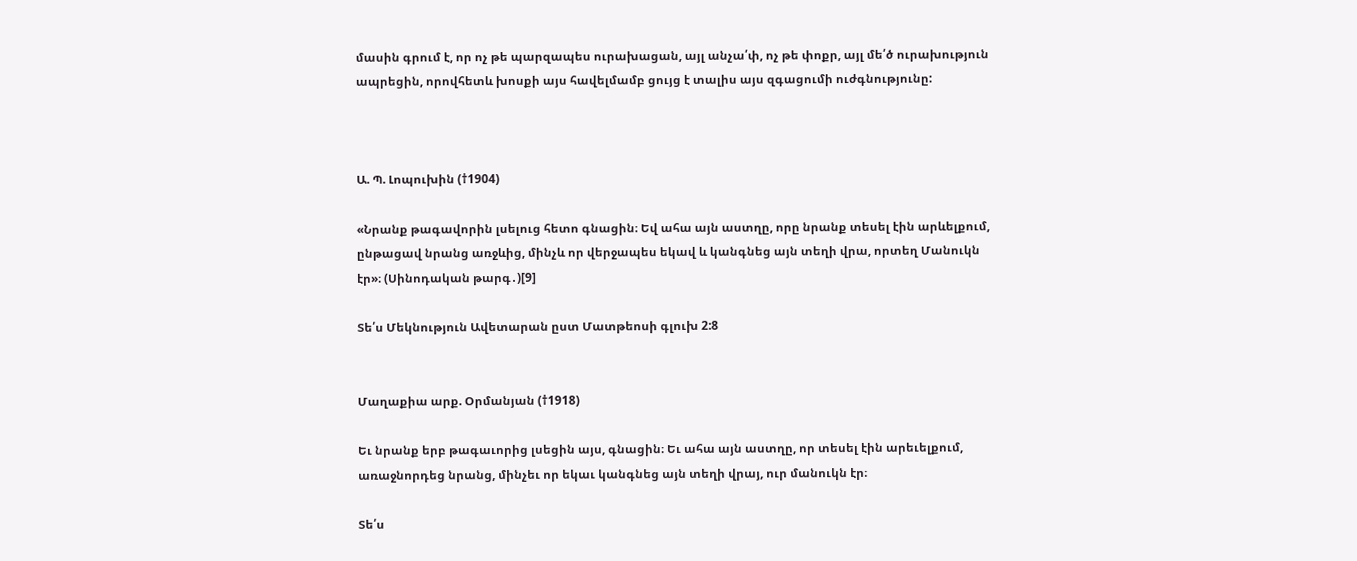մասին գրում է, որ ոչ թե պարզապես ուրախացան, այլ անչա՛փ, ոչ թե փոքր, այլ մե՛ծ ուրախություն ապրեցին, որովհետև խոսքի այս հավելմամբ ցույց է տալիս այս զգացումի ուժգնությունը:



Ա. Պ. Լոպուխին (†1904)

«Նրանք թագավորին լսելուց հետո գնացին։ Եվ ահա այն աստղը, որը նրանք տեսել էին արևելքում, ընթացավ նրանց առջևից, մինչև որ վերջապես եկավ և կանգնեց այն տեղի վրա, որտեղ Մանուկն էր»։ (Սինոդական թարգ․)[9]

Տե՛ս Մեկնություն Ավետարան ըստ Մատթեոսի գլուխ 2:8


Մաղաքիա արք. Օրմանյան (†1918)

Եւ նրանք երբ թագաւորից լսեցին այս, գնացին։ Եւ ահա այն աստղը, որ տեսել էին արեւելքում, առաջնորդեց նրանց, մինչեւ որ եկաւ կանգնեց այն տեղի վրայ, ուր մանուկն էր։

Տե՛ս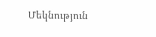Մեկնություն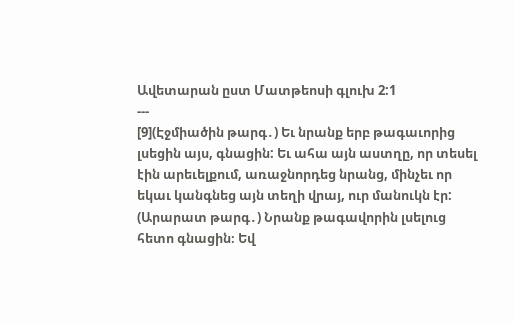Ավետարան ըստ Մատթեոսի գլուխ 2:1
---
[9](Էջմիածին թարգ․) Եւ նրանք երբ թագաւորից լսեցին այս, գնացին: Եւ ահա այն աստղը, որ տեսել էին արեւելքում, առաջնորդեց նրանց, մինչեւ որ եկաւ կանգնեց այն տեղի վրայ, ուր մանուկն էր:
(Արարատ թարգ․) Նրանք թագավորին լսելուց հետո գնացին։ Եվ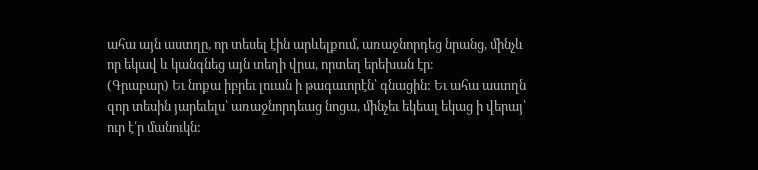ահա այն աստղը, որ տեսել էին արևելքում, առաջնորդեց նրանց, մինչև որ եկավ և կանգնեց այն տեղի վրա, որտեղ երեխան էր։
(Գրաբար) Եւ նոքա իբրեւ լուան ի թագաւորէն՝ գնացին: Եւ ահա աստղն զոր տեսին յարեւելս՝ առաջնորդեաց նոցա, մինչեւ եկեալ եկաց ի վերայ՝ ուր է՛ր մանուկն: